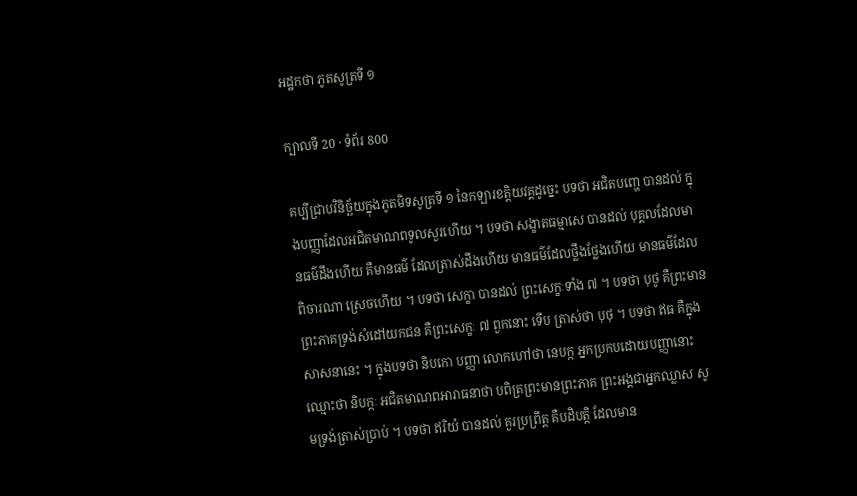អដ្ឋកថា ភូតសូត្រទី ១

ក្បាលទី 20 · ទំព័រ 800

គប្បីជ្រាបវិនិច្ឆ័យក្នុងភូតមិទសូត្រទី ១ នៃកឡារខត្តិយវគ្គដូច្នេះ បទថា អជិតបញ្ហេ បានដល់ ក្នុងបញ្ញាដែលអជិតមាណពទូលសួរហើយ ។ បទថា សង្ខាតធម្មាសេ បានដល់ បុគ្គលដែលមានធម៌ដឹងហើយ គឺមានធម៌ ដែលត្រាស់ដឹងហើយ មានធម៌ដែលថ្លឹងថ្លែងហើយ មានធម៌ដែលពិចារណា ស្រេចហើយ ។ បទថា សេក្ខា បានដល់ ព្រះសេក្ខៈទាំង ៧ ។ បទថា បុថូ គឺព្រះមានព្រះភាគទ្រង់សំដៅយកជន គឺព្រះសេក្ខៈ ៧ ពួកនោះ ទើប ត្រាស់ថា បុថុ ។ បទថា ឥធ គឺក្នុងសាសនានេះ ។ ក្នុងបទថា និបកោ បញ្ញា លោកហៅថា នេបក្ក អ្នកប្រកបដោយបញ្ញានោះ ឈ្មោះថា និបក្កៈ អជិតមាណពអារាធនាថា បពិត្រព្រះមានព្រះភាគ ព្រះអង្គជាអ្នកឈ្លាស សូមទ្រង់ត្រាស់ប្រាប់ ។ បទថា ឥរិយំ បានដល់ គួរប្រព្រឹត្ត គឺបដិបត្តិ ដែលមាន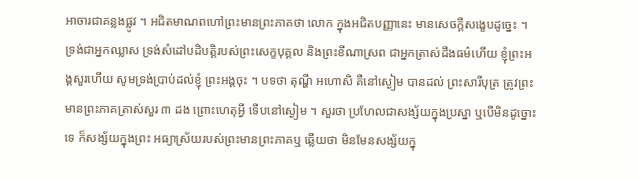អាចារជាគន្លងផ្លូវ ។ អជិតមាណពហៅព្រះមានព្រះភាគថា លោក ក្នុងអជិតបញ្ញានេះ មានសេចក្តីសង្ខេបដូច្នេះ ។ ទ្រង់ជាអ្នកឈ្លាស ទ្រង់សំដៅបដិបត្តិរបស់ព្រះសេក្ខបុគ្គល និងព្រះខីណាស្រព ជាអ្នកត្រាស់ដឹងធម៌ហើយ ខ្ញុំព្រះអង្គសួរហើយ សូមទ្រង់ប្រាប់ដល់ខ្ញុំ ព្រះអង្គចុះ ។ បទថា តុណ្ហី អហោសិ គឺនៅស្ងៀម បានដល់ ព្រះសារីបុត្រ ត្រូវព្រះមានព្រះភាគត្រាស់សួរ ៣ ដង ព្រោះហេតុអ្វី ទើបនៅស្ងៀម ។ សួរថា ប្រហែលជាសង្ស័យក្នុងប្រស្នា ឬបើមិនដូច្នោះទេ ក៏សង្ស័យក្នុងព្រះ អធ្យាស្រ័យរបស់ព្រះមានព្រះភាគឬ ឆ្លើយថា មិនមែនសង្ស័យក្នុ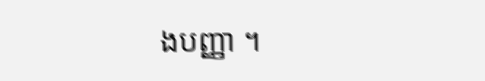ងបញ្ញា ។